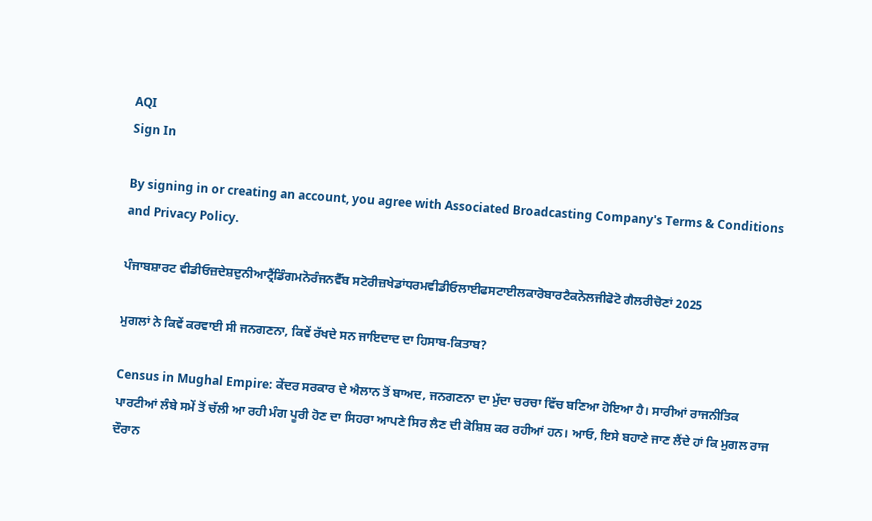AQI
Sign In

By signing in or creating an account, you agree with Associated Broadcasting Company's Terms & Conditions and Privacy Policy.

ਪੰਜਾਬਸ਼ਾਰਟ ਵੀਡੀਓਜ਼ਦੇਸ਼ਦੁਨੀਆਟ੍ਰੈਂਡਿੰਗਮਨੋਰੰਜਨਵੈੱਬ ਸਟੋਰੀਜ਼ਖੇਡਾਂਧਰਮਵੀਡੀਓਲਾਈਫਸਟਾਈਲਕਾਰੋਬਾਰਟੈਕਨੋਲਜੀਫੋਟੋ ਗੈਲਰੀਚੋਣਾਂ 2025

ਮੁਗਲਾਂ ਨੇ ਕਿਵੇਂ ਕਰਵਾਈ ਸੀ ਜਨਗਣਨਾ, ਕਿਵੇਂ ਰੱਖਦੇ ਸਨ ਜਾਇਦਾਦ ਦਾ ਹਿਸਾਬ-ਕਿਤਾਬ?

Census in Mughal Empire: ਕੇਂਦਰ ਸਰਕਾਰ ਦੇ ਐਲਾਨ ਤੋਂ ਬਾਅਦ, ਜਨਗਣਨਾ ਦਾ ਮੁੱਦਾ ਚਰਚਾ ਵਿੱਚ ਬਣਿਆ ਹੋਇਆ ਹੈ। ਸਾਰੀਆਂ ਰਾਜਨੀਤਿਕ ਪਾਰਟੀਆਂ ਲੰਬੇ ਸਮੇਂ ਤੋਂ ਚੱਲੀ ਆ ਰਹੀ ਮੰਗ ਪੂਰੀ ਹੋਣ ਦਾ ਸਿਹਰਾ ਆਪਣੇ ਸਿਰ ਲੈਣ ਦੀ ਕੋਸ਼ਿਸ਼ ਕਰ ਰਹੀਆਂ ਹਨ। ਆਓ, ਇਸੇ ਬਹਾਣੇ ਜਾਣ ਲੈਂਦੇ ਹਾਂ ਕਿ ਮੁਗਲ ਰਾਜ ਦੌਰਾਨ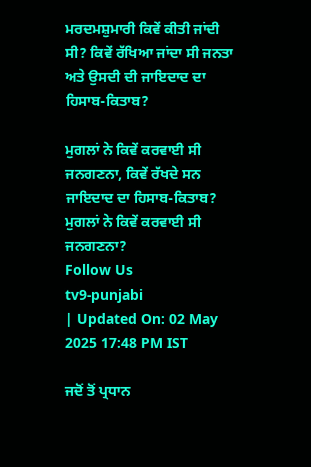ਮਰਦਮਸ਼ੁਮਾਰੀ ਕਿਵੇਂ ਕੀਤੀ ਜਾਂਦੀ ਸੀ? ਕਿਵੇਂ ਰੱਖਿਆ ਜਾਂਦਾ ਸੀ ਜਨਤਾ ਅਤੇ ਉਸਦੀ ਦੀ ਜਾਇਦਾਦ ਦਾ ਹਿਸਾਬ-ਕਿਤਾਬ?

ਮੁਗਲਾਂ ਨੇ ਕਿਵੇਂ ਕਰਵਾਈ ਸੀ ਜਨਗਣਨਾ, ਕਿਵੇਂ ਰੱਖਦੇ ਸਨ ਜਾਇਦਾਦ ਦਾ ਹਿਸਾਬ-ਕਿਤਾਬ?
ਮੁਗਲਾਂ ਨੇ ਕਿਵੇਂ ਕਰਵਾਈ ਸੀ ਜਨਗਣਨਾ?
Follow Us
tv9-punjabi
| Updated On: 02 May 2025 17:48 PM IST

ਜਦੋਂ ਤੋਂ ਪ੍ਰਧਾਨ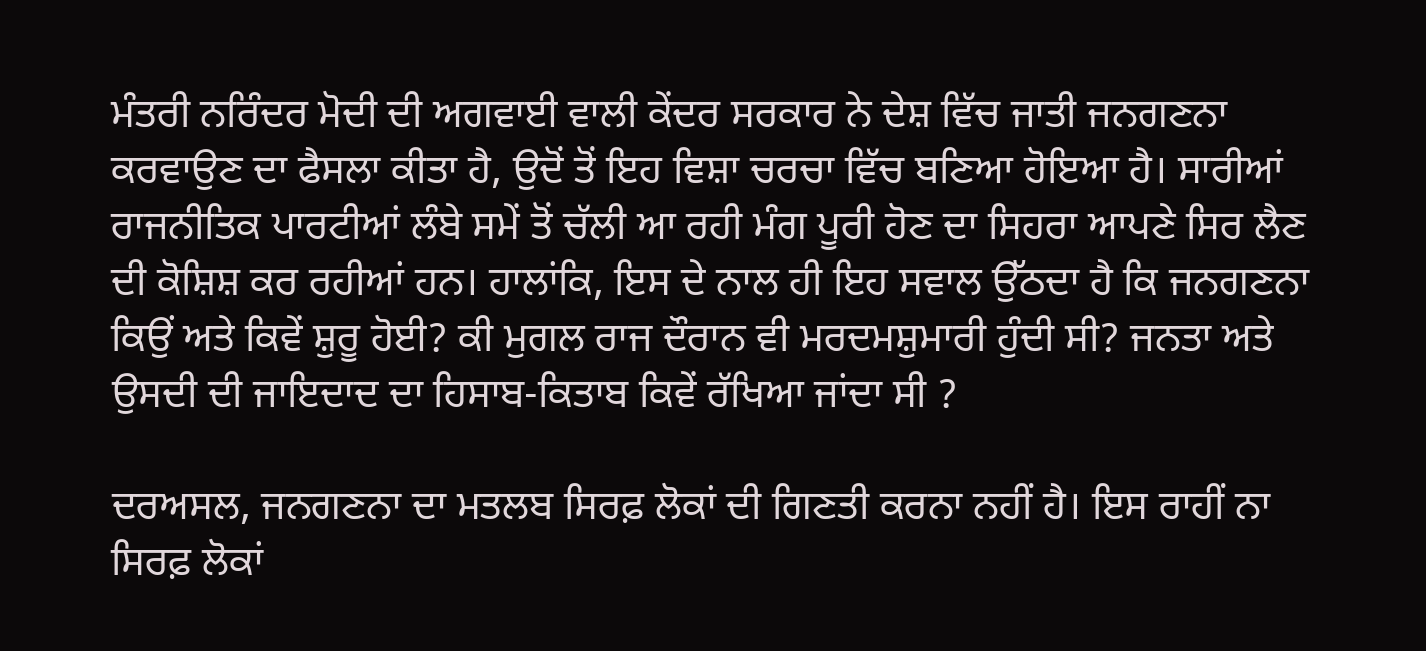ਮੰਤਰੀ ਨਰਿੰਦਰ ਮੋਦੀ ਦੀ ਅਗਵਾਈ ਵਾਲੀ ਕੇਂਦਰ ਸਰਕਾਰ ਨੇ ਦੇਸ਼ ਵਿੱਚ ਜਾਤੀ ਜਨਗਣਨਾ ਕਰਵਾਉਣ ਦਾ ਫੈਸਲਾ ਕੀਤਾ ਹੈ, ਉਦੋਂ ਤੋਂ ਇਹ ਵਿਸ਼ਾ ਚਰਚਾ ਵਿੱਚ ਬਣਿਆ ਹੋਇਆ ਹੈ। ਸਾਰੀਆਂ ਰਾਜਨੀਤਿਕ ਪਾਰਟੀਆਂ ਲੰਬੇ ਸਮੇਂ ਤੋਂ ਚੱਲੀ ਆ ਰਹੀ ਮੰਗ ਪੂਰੀ ਹੋਣ ਦਾ ਸਿਹਰਾ ਆਪਣੇ ਸਿਰ ਲੈਣ ਦੀ ਕੋਸ਼ਿਸ਼ ਕਰ ਰਹੀਆਂ ਹਨ। ਹਾਲਾਂਕਿ, ਇਸ ਦੇ ਨਾਲ ਹੀ ਇਹ ਸਵਾਲ ਉੱਠਦਾ ਹੈ ਕਿ ਜਨਗਣਨਾ ਕਿਉਂ ਅਤੇ ਕਿਵੇਂ ਸ਼ੁਰੂ ਹੋਈ? ਕੀ ਮੁਗਲ ਰਾਜ ਦੌਰਾਨ ਵੀ ਮਰਦਮਸ਼ੁਮਾਰੀ ਹੁੰਦੀ ਸੀ? ਜਨਤਾ ਅਤੇ ਉਸਦੀ ਦੀ ਜਾਇਦਾਦ ਦਾ ਹਿਸਾਬ-ਕਿਤਾਬ ਕਿਵੇਂ ਰੱਖਿਆ ਜਾਂਦਾ ਸੀ ?

ਦਰਅਸਲ, ਜਨਗਣਨਾ ਦਾ ਮਤਲਬ ਸਿਰਫ਼ ਲੋਕਾਂ ਦੀ ਗਿਣਤੀ ਕਰਨਾ ਨਹੀਂ ਹੈ। ਇਸ ਰਾਹੀਂ ਨਾ ਸਿਰਫ਼ ਲੋਕਾਂ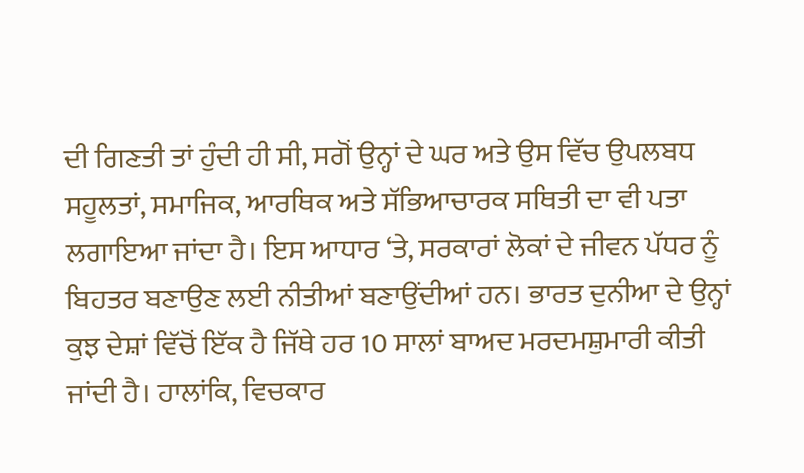ਦੀ ਗਿਣਤੀ ਤਾਂ ਹੁੰਦੀ ਹੀ ਸੀ, ਸਗੋਂ ਉਨ੍ਹਾਂ ਦੇ ਘਰ ਅਤੇ ਉਸ ਵਿੱਚ ਉਪਲਬਧ ਸਹੂਲਤਾਂ, ਸਮਾਜਿਕ, ਆਰਥਿਕ ਅਤੇ ਸੱਭਿਆਚਾਰਕ ਸਥਿਤੀ ਦਾ ਵੀ ਪਤਾ ਲਗਾਇਆ ਜਾਂਦਾ ਹੈ। ਇਸ ਆਧਾਰ ‘ਤੇ, ਸਰਕਾਰਾਂ ਲੋਕਾਂ ਦੇ ਜੀਵਨ ਪੱਧਰ ਨੂੰ ਬਿਹਤਰ ਬਣਾਉਣ ਲਈ ਨੀਤੀਆਂ ਬਣਾਉਂਦੀਆਂ ਹਨ। ਭਾਰਤ ਦੁਨੀਆ ਦੇ ਉਨ੍ਹਾਂ ਕੁਝ ਦੇਸ਼ਾਂ ਵਿੱਚੋਂ ਇੱਕ ਹੈ ਜਿੱਥੇ ਹਰ 10 ਸਾਲਾਂ ਬਾਅਦ ਮਰਦਮਸ਼ੁਮਾਰੀ ਕੀਤੀ ਜਾਂਦੀ ਹੈ। ਹਾਲਾਂਕਿ, ਵਿਚਕਾਰ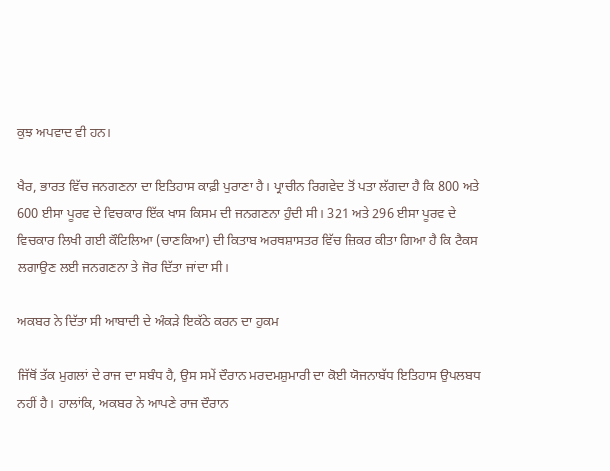ਕੁਝ ਅਪਵਾਦ ਵੀ ਹਨ।

ਖੈਰ, ਭਾਰਤ ਵਿੱਚ ਜਨਗਣਨਾ ਦਾ ਇਤਿਹਾਸ ਕਾਫ਼ੀ ਪੁਰਾਣਾ ਹੈ। ਪ੍ਰਾਚੀਨ ਰਿਗਵੇਦ ਤੋਂ ਪਤਾ ਲੱਗਦਾ ਹੈ ਕਿ 800 ਅਤੇ 600 ਈਸਾ ਪੂਰਵ ਦੇ ਵਿਚਕਾਰ ਇੱਕ ਖਾਸ ਕਿਸਮ ਦੀ ਜਨਗਣਨਾ ਹੁੰਦੀ ਸੀ। 321 ਅਤੇ 296 ਈਸਾ ਪੂਰਵ ਦੇ ਵਿਚਕਾਰ ਲਿਖੀ ਗਈ ਕੌਟਿਲਿਆ (ਚਾਣਕਿਆ) ਦੀ ਕਿਤਾਬ ਅਰਥਸ਼ਾਸਤਰ ਵਿੱਚ ਜ਼ਿਕਰ ਕੀਤਾ ਗਿਆ ਹੈ ਕਿ ਟੈਕਸ ਲਗਾਉਣ ਲਈ ਜਨਗਣਨਾ ਤੇ ਜੋਰ ਦਿੱਤਾ ਜਾਂਦਾ ਸੀ।

ਅਕਬਰ ਨੇ ਦਿੱਤਾ ਸੀ ਆਬਾਦੀ ਦੇ ਅੰਕੜੇ ਇਕੱਠੇ ਕਰਨ ਦਾ ਹੁਕਮ

ਜਿੱਥੋਂ ਤੱਕ ਮੁਗਲਾਂ ਦੇ ਰਾਜ ਦਾ ਸਬੰਧ ਹੈ, ਉਸ ਸਮੇਂ ਦੌਰਾਨ ਮਰਦਮਸ਼ੁਮਾਰੀ ਦਾ ਕੋਈ ਯੋਜਨਾਬੱਧ ਇਤਿਹਾਸ ਉਪਲਬਧ ਨਹੀਂ ਹੈ। ਹਾਲਾਂਕਿ, ਅਕਬਰ ਨੇ ਆਪਣੇ ਰਾਜ ਦੌਰਾਨ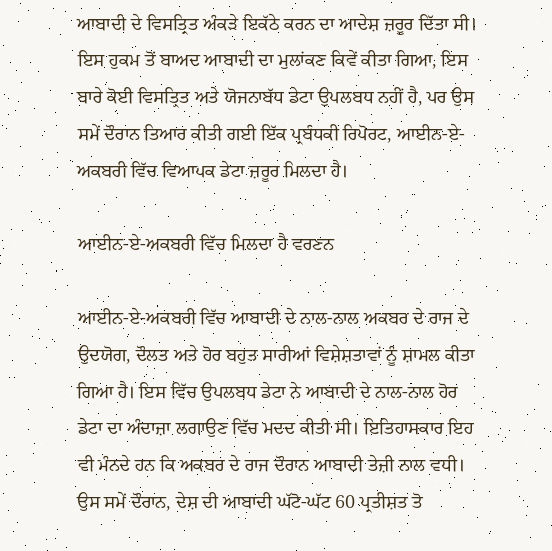ਆਬਾਦੀ ਦੇ ਵਿਸਤ੍ਰਿਤ ਅੰਕੜੇ ਇਕੱਠੇ ਕਰਨ ਦਾ ਆਦੇਸ਼ ਜ਼ਰੂਰ ਦਿੱਤਾ ਸੀ। ਇਸ ਹੁਕਮ ਤੋਂ ਬਾਅਦ ਆਬਾਦੀ ਦਾ ਮੁਲਾਂਕਣ ਕਿਵੇਂ ਕੀਤਾ ਗਿਆ, ਇਸ ਬਾਰੇ ਕੋਈ ਵਿਸਤ੍ਰਿਤ ਅਤੇ ਯੋਜਨਾਬੱਧ ਡੇਟਾ ਉਪਲਬਧ ਨਹੀਂ ਹੈ, ਪਰ ਉਸ ਸਮੇਂ ਦੌਰਾਨ ਤਿਆਰ ਕੀਤੀ ਗਈ ਇੱਕ ਪ੍ਰਬੰਧਕੀ ਰਿਪੋਰਟ, ਆਈਨ-ਏ-ਅਕਬਰੀ ਵਿੱਚ ਵਿਆਪਕ ਡੇਟਾ ਜ਼ਰੂਰ ਮਿਲਦਾ ਹੈ।

ਆਈਨ-ਏ-ਅਕਬਰੀ ਵਿੱਚ ਮਿਲਦਾ ਹੈ ਵਰਣਨ

ਆਈਨ-ਏ-ਅਕਬਰੀ ਵਿੱਚ ਆਬਾਦੀ ਦੇ ਨਾਲ-ਨਾਲ ਅਕਬਰ ਦੇ ਰਾਜ ਦੇ ਉਦਯੋਗ, ਦੌਲਤ ਅਤੇ ਹੋਰ ਬਹੁਤ ਸਾਰੀਆਂ ਵਿਸ਼ੇਸ਼ਤਾਵਾਂ ਨੂੰ ਸ਼ਾਮਲ ਕੀਤਾ ਗਿਆ ਹੈ। ਇਸ ਵਿੱਚ ਉਪਲਬਧ ਡੇਟਾ ਨੇ ਆਬਾਦੀ ਦੇ ਨਾਲ-ਨਾਲ ਹੋਰ ਡੇਟਾ ਦਾ ਅੰਦਾਜ਼ਾ ਲਗਾਉਣ ਵਿੱਚ ਮਦਦ ਕੀਤੀ ਸੀ। ਇਤਿਹਾਸਕਾਰ ਇਹ ਵੀ ਮੰਨਦੇ ਹਨ ਕਿ ਅਕਬਰ ਦੇ ਰਾਜ ਦੌਰਾਨ ਆਬਾਦੀ ਤੇਜ਼ੀ ਨਾਲ ਵਧੀ। ਉਸ ਸਮੇਂ ਦੌਰਾਨ, ਦੇਸ਼ ਦੀ ਆਬਾਦੀ ਘੱਟੋ-ਘੱਟ 60 ਪ੍ਰਤੀਸ਼ਤ ਤੋ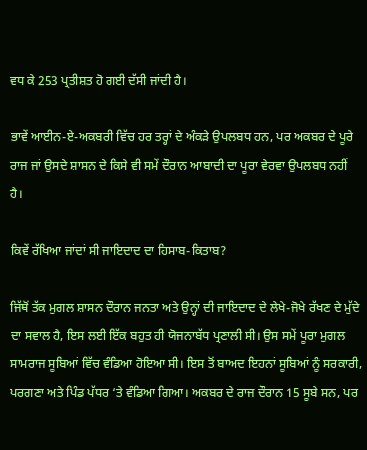ਵਧ ਕੇ 253 ਪ੍ਰਤੀਸ਼ਤ ਹੋ ਗਈ ਦੱਸੀ ਜਾਂਦੀ ਹੈ।

ਭਾਵੇਂ ਆਈਨ-ਏ-ਅਕਬਰੀ ਵਿੱਚ ਹਰ ਤਰ੍ਹਾਂ ਦੇ ਅੰਕੜੇ ਉਪਲਬਧ ਹਨ, ਪਰ ਅਕਬਰ ਦੇ ਪੂਰੇ ਰਾਜ ਜਾਂ ਉਸਦੇ ਸ਼ਾਸਨ ਦੇ ਕਿਸੇ ਵੀ ਸਮੇਂ ਦੌਰਾਨ ਆਬਾਦੀ ਦਾ ਪੂਰਾ ਵੇਰਵਾ ਉਪਲਬਧ ਨਹੀਂ ਹੈ।

ਕਿਵੇਂ ਰੱਖਿਆ ਜਾਂਦਾਂ ਸੀ ਜਾਇਦਾਦ ਦਾ ਹਿਸਾਬ-ਕਿਤਾਬ?

ਜਿੱਥੋਂ ਤੱਕ ਮੁਗਲ ਸ਼ਾਸਨ ਦੌਰਾਨ ਜਨਤਾ ਅਤੇ ਉਨ੍ਹਾਂ ਦੀ ਜਾਇਦਾਦ ਦੇ ਲੇਖੇ-ਜੋਖੇ ਰੱਖਣ ਦੇ ਮੁੱਦੇ ਦਾ ਸਵਾਲ ਹੈ, ਇਸ ਲਈ ਇੱਕ ਬਹੁਤ ਹੀ ਯੋਜਨਾਬੱਧ ਪ੍ਰਣਾਲੀ ਸੀ। ਉਸ ਸਮੇਂ ਪੂਰਾ ਮੁਗਲ ਸਾਮਰਾਜ ਸੂਬਿਆਂ ਵਿੱਚ ਵੰਡਿਆ ਹੋਇਆ ਸੀ। ਇਸ ਤੋਂ ਬਾਅਦ ਇਹਨਾਂ ਸੂਬਿਆਂ ਨੂੰ ਸਰਕਾਰੀ, ਪਰਗਣਾ ਅਤੇ ਪਿੰਡ ਪੱਧਰ ‘ਤੇ ਵੰਡਿਆ ਗਿਆ। ਅਕਬਰ ਦੇ ਰਾਜ ਦੌਰਾਨ 15 ਸੂਬੇ ਸਨ, ਪਰ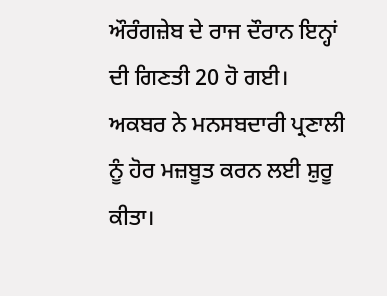ਔਰੰਗਜ਼ੇਬ ਦੇ ਰਾਜ ਦੌਰਾਨ ਇਨ੍ਹਾਂ ਦੀ ਗਿਣਤੀ 20 ਹੋ ਗਈ। ਅਕਬਰ ਨੇ ਮਨਸਬਦਾਰੀ ਪ੍ਰਣਾਲੀ ਨੂੰ ਹੋਰ ਮਜ਼ਬੂਤ ਕਰਨ ਲਈ ਸ਼ੁਰੂ ਕੀਤਾ।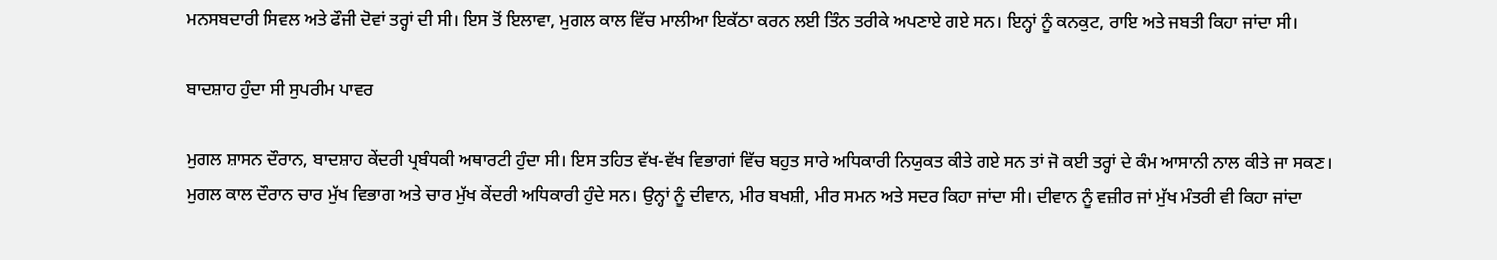ਮਨਸਬਦਾਰੀ ਸਿਵਲ ਅਤੇ ਫੌਜੀ ਦੋਵਾਂ ਤਰ੍ਹਾਂ ਦੀ ਸੀ। ਇਸ ਤੋਂ ਇਲਾਵਾ, ਮੁਗਲ ਕਾਲ ਵਿੱਚ ਮਾਲੀਆ ਇਕੱਠਾ ਕਰਨ ਲਈ ਤਿੰਨ ਤਰੀਕੇ ਅਪਣਾਏ ਗਏ ਸਨ। ਇਨ੍ਹਾਂ ਨੂੰ ਕਨਕੁਟ, ਰਾਇ ਅਤੇ ਜਬਤੀ ਕਿਹਾ ਜਾਂਦਾ ਸੀ।

ਬਾਦਸ਼ਾਹ ਹੁੰਦਾ ਸੀ ਸੁਪਰੀਮ ਪਾਵਰ

ਮੁਗਲ ਸ਼ਾਸਨ ਦੌਰਾਨ, ਬਾਦਸ਼ਾਹ ਕੇਂਦਰੀ ਪ੍ਰਬੰਧਕੀ ਅਥਾਰਟੀ ਹੁੰਦਾ ਸੀ। ਇਸ ਤਹਿਤ ਵੱਖ-ਵੱਖ ਵਿਭਾਗਾਂ ਵਿੱਚ ਬਹੁਤ ਸਾਰੇ ਅਧਿਕਾਰੀ ਨਿਯੁਕਤ ਕੀਤੇ ਗਏ ਸਨ ਤਾਂ ਜੋ ਕਈ ਤਰ੍ਹਾਂ ਦੇ ਕੰਮ ਆਸਾਨੀ ਨਾਲ ਕੀਤੇ ਜਾ ਸਕਣ। ਮੁਗਲ ਕਾਲ ਦੌਰਾਨ ਚਾਰ ਮੁੱਖ ਵਿਭਾਗ ਅਤੇ ਚਾਰ ਮੁੱਖ ਕੇਂਦਰੀ ਅਧਿਕਾਰੀ ਹੁੰਦੇ ਸਨ। ਉਨ੍ਹਾਂ ਨੂੰ ਦੀਵਾਨ, ਮੀਰ ਬਖਸ਼ੀ, ਮੀਰ ਸਮਨ ਅਤੇ ਸਦਰ ਕਿਹਾ ਜਾਂਦਾ ਸੀ। ਦੀਵਾਨ ਨੂੰ ਵਜ਼ੀਰ ਜਾਂ ਮੁੱਖ ਮੰਤਰੀ ਵੀ ਕਿਹਾ ਜਾਂਦਾ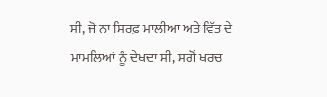ਸੀ, ਜੋ ਨਾ ਸਿਰਫ਼ ਮਾਲੀਆ ਅਤੇ ਵਿੱਤ ਦੇ ਮਾਮਲਿਆਂ ਨੂੰ ਦੇਖਦਾ ਸੀ, ਸਗੋਂ ਖਰਚ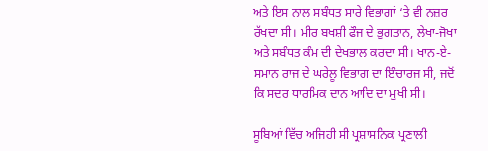ਅਤੇ ਇਸ ਨਾਲ ਸਬੰਧਤ ਸਾਰੇ ਵਿਭਾਗਾਂ ‘ਤੇ ਵੀ ਨਜ਼ਰ ਰੱਖਦਾ ਸੀ। ਮੀਰ ਬਖਸ਼ੀ ਫੌਜ ਦੇ ਭੁਗਤਾਨ, ਲੇਖਾ-ਜੋਖਾ ਅਤੇ ਸਬੰਧਤ ਕੰਮ ਦੀ ਦੇਖਭਾਲ ਕਰਦਾ ਸੀ। ਖਾਨ-ਏ-ਸਮਾਨ ਰਾਜ ਦੇ ਘਰੇਲੂ ਵਿਭਾਗ ਦਾ ਇੰਚਾਰਜ ਸੀ, ਜਦੋਂ ਕਿ ਸਦਰ ਧਾਰਮਿਕ ਦਾਨ ਆਦਿ ਦਾ ਮੁਖੀ ਸੀ।

ਸੂਬਿਆਂ ਵਿੱਚ ਅਜਿਹੀ ਸੀ ਪ੍ਰਸ਼ਾਸਨਿਕ ਪ੍ਰਣਾਲੀ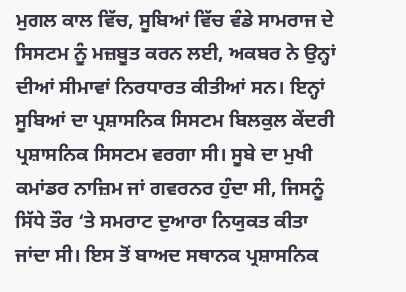ਮੁਗਲ ਕਾਲ ਵਿੱਚ, ਸੂਬਿਆਂ ਵਿੱਚ ਵੰਡੇ ਸਾਮਰਾਜ ਦੇ ਸਿਸਟਮ ਨੂੰ ਮਜ਼ਬੂਤ ਕਰਨ ਲਈ, ਅਕਬਰ ਨੇ ਉਨ੍ਹਾਂ ਦੀਆਂ ਸੀਮਾਵਾਂ ਨਿਰਧਾਰਤ ਕੀਤੀਆਂ ਸਨ। ਇਨ੍ਹਾਂ ਸੂਬਿਆਂ ਦਾ ਪ੍ਰਸ਼ਾਸਨਿਕ ਸਿਸਟਮ ਬਿਲਕੁਲ ਕੇਂਦਰੀ ਪ੍ਰਸ਼ਾਸਨਿਕ ਸਿਸਟਮ ਵਰਗਾ ਸੀ। ਸੂਬੇ ਦਾ ਮੁਖੀ ਕਮਾਂਡਰ ਨਾਜ਼ਿਮ ਜਾਂ ਗਵਰਨਰ ਹੁੰਦਾ ਸੀ, ਜਿਸਨੂੰ ਸਿੱਧੇ ਤੌਰ ‘ਤੇ ਸਮਰਾਟ ਦੁਆਰਾ ਨਿਯੁਕਤ ਕੀਤਾ ਜਾਂਦਾ ਸੀ। ਇਸ ਤੋਂ ਬਾਅਦ ਸਥਾਨਕ ਪ੍ਰਸ਼ਾਸਨਿਕ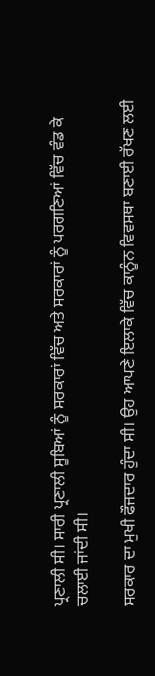ਪ੍ਰਣਾਲੀ ਸੀ। ਸਾਰੀ ਪ੍ਰਣਾਲੀ ਸੂਬਿਆਂ ਨੂੰ ਸਰਕਾਰਾਂ ਵਿੱਚ ਅਤੇ ਸਰਕਾਰਾਂ ਨੂੰ ਪਰਗਣਿਆਂ ਵਿੱਚ ਵੰਡ ਕੇ ਚਲਾਈ ਜਾਂਦੀ ਸੀ।

ਸਰਕਾਰ ਦਾ ਮੁਖੀ ਫੌਜਦਾਰ ਹੁੰਦਾ ਸੀ। ਉਹ ਆਪਣੇ ਇਲਾਕੇ ਵਿੱਚ ਕਾਨੂੰਨ ਵਿਵਸਥਾ ਬਣਾਈ ਰੱਖਣ ਲਈ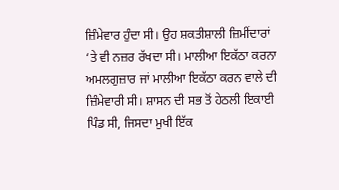ਜ਼ਿੰਮੇਵਾਰ ਹੁੰਦਾ ਸੀ। ਉਹ ਸ਼ਕਤੀਸ਼ਾਲੀ ਜ਼ਿਮੀਂਦਾਰਾਂ ‘ਤੇ ਵੀ ਨਜ਼ਰ ਰੱਖਦਾ ਸੀ। ਮਾਲੀਆ ਇਕੱਠਾ ਕਰਨਾ ਅਮਲਗੁਜ਼ਾਰ ਜਾਂ ਮਾਲੀਆ ਇਕੱਠਾ ਕਰਨ ਵਾਲੇ ਦੀ ਜ਼ਿੰਮੇਵਾਰੀ ਸੀ। ਸ਼ਾਸਨ ਦੀ ਸਭ ਤੋਂ ਹੇਠਲੀ ਇਕਾਈ ਪਿੰਡ ਸੀ, ਜਿਸਦਾ ਮੁਖੀ ਇੱਕ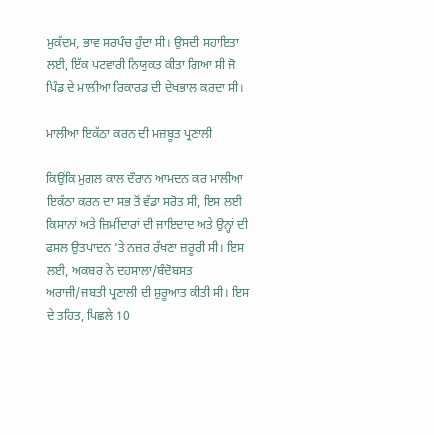ਮੁਕੱਦਮ, ਭਾਵ ਸਰਪੰਚ ਹੁੰਦਾ ਸੀ। ਉਸਦੀ ਸਹਾਇਤਾ ਲਈ, ਇੱਕ ਪਟਵਾਰੀ ਨਿਯੁਕਤ ਕੀਤਾ ਗਿਆ ਸੀ ਜੋ ਪਿੰਡ ਦੇ ਮਾਲੀਆ ਰਿਕਾਰਡ ਦੀ ਦੇਖਭਾਲ ਕਰਦਾ ਸੀ।

ਮਾਲੀਆ ਇਕੱਠਾ ਕਰਨ ਦੀ ਮਜ਼ਬੂਤ ਪ੍ਰਣਾਲੀ

ਕਿਉਂਕਿ ਮੁਗਲ ਕਾਲ ਦੌਰਾਨ ਆਮਦਨ ਕਰ ਮਾਲੀਆ ਇਕੱਠਾ ਕਰਨ ਦਾ ਸਭ ਤੋਂ ਵੱਡਾ ਸਰੋਤ ਸੀ, ਇਸ ਲਈ ਕਿਸਾਨਾਂ ਅਤੇ ਜ਼ਿਮੀਂਦਾਰਾਂ ਦੀ ਜਾਇਦਾਦ ਅਤੇ ਉਨ੍ਹਾਂ ਦੀ ਫਸਲ ਉਤਪਾਦਨ ‘ਤੇ ਨਜ਼ਰ ਰੱਖਣਾ ਜ਼ਰੂਰੀ ਸੀ। ਇਸ ਲਈ, ਅਕਬਰ ਨੇ ਦਹਸਾਲਾ/ਬੰਦੋਬਸਤ ਅਰਾਜੀ/ਜਬਤੀ ਪ੍ਰਣਾਲੀ ਦੀ ਸ਼ੁਰੂਆਤ ਕੀਤੀ ਸੀ। ਇਸ ਦੇ ਤਹਿਤ, ਪਿਛਲੇ 10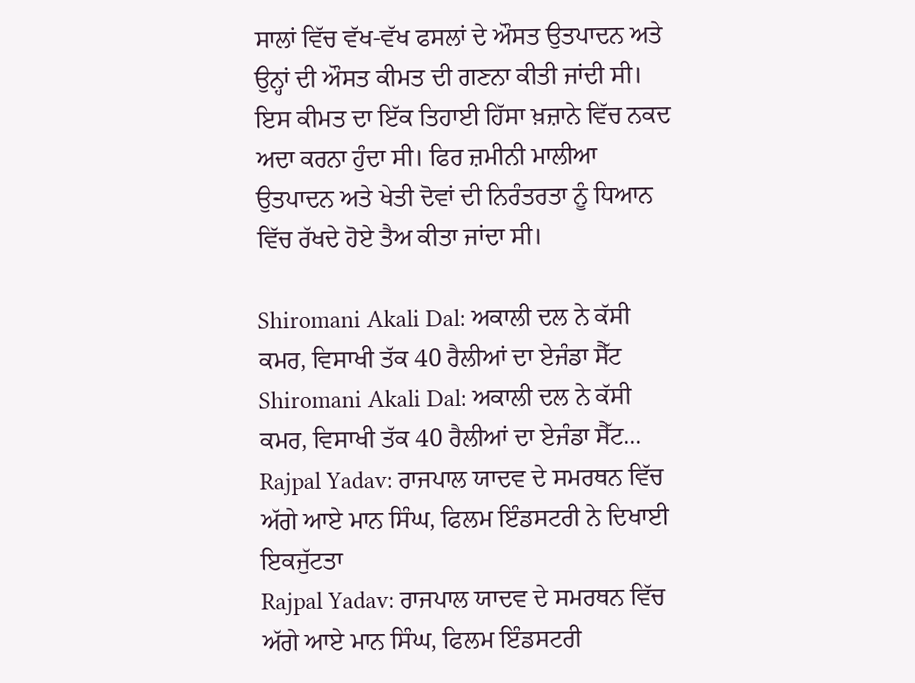ਸਾਲਾਂ ਵਿੱਚ ਵੱਖ-ਵੱਖ ਫਸਲਾਂ ਦੇ ਔਸਤ ਉਤਪਾਦਨ ਅਤੇ ਉਨ੍ਹਾਂ ਦੀ ਔਸਤ ਕੀਮਤ ਦੀ ਗਣਨਾ ਕੀਤੀ ਜਾਂਦੀ ਸੀ। ਇਸ ਕੀਮਤ ਦਾ ਇੱਕ ਤਿਹਾਈ ਹਿੱਸਾ ਖ਼ਜ਼ਾਨੇ ਵਿੱਚ ਨਕਦ ਅਦਾ ਕਰਨਾ ਹੁੰਦਾ ਸੀ। ਫਿਰ ਜ਼ਮੀਨੀ ਮਾਲੀਆ ਉਤਪਾਦਨ ਅਤੇ ਖੇਤੀ ਦੋਵਾਂ ਦੀ ਨਿਰੰਤਰਤਾ ਨੂੰ ਧਿਆਨ ਵਿੱਚ ਰੱਖਦੇ ਹੋਏ ਤੈਅ ਕੀਤਾ ਜਾਂਦਾ ਸੀ।

Shiromani Akali Dal: ਅਕਾਲੀ ਦਲ ਨੇ ਕੱਸੀ ਕਮਰ, ਵਿਸਾਖੀ ਤੱਕ 40 ਰੈਲੀਆਂ ਦਾ ਏਜੰਡਾ ਸੈੱਟ
Shiromani Akali Dal: ਅਕਾਲੀ ਦਲ ਨੇ ਕੱਸੀ ਕਮਰ, ਵਿਸਾਖੀ ਤੱਕ 40 ਰੈਲੀਆਂ ਦਾ ਏਜੰਡਾ ਸੈੱਟ...
Rajpal Yadav: ਰਾਜਪਾਲ ਯਾਦਵ ਦੇ ਸਮਰਥਨ ਵਿੱਚ ਅੱਗੇ ਆਏ ਮਾਨ ਸਿੰਘ, ਫਿਲਮ ਇੰਡਸਟਰੀ ਨੇ ਦਿਖਾਈ ਇਕਜੁੱਟਤਾ
Rajpal Yadav: ਰਾਜਪਾਲ ਯਾਦਵ ਦੇ ਸਮਰਥਨ ਵਿੱਚ ਅੱਗੇ ਆਏ ਮਾਨ ਸਿੰਘ, ਫਿਲਮ ਇੰਡਸਟਰੀ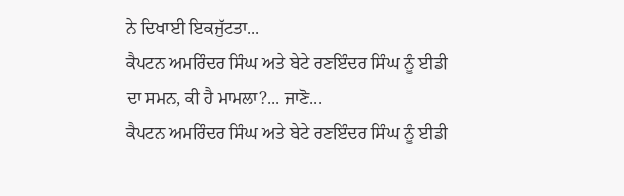ਨੇ ਦਿਖਾਈ ਇਕਜੁੱਟਤਾ...
ਕੈਪਟਨ ਅਮਰਿੰਦਰ ਸਿੰਘ ਅਤੇ ਬੇਟੇ ਰਣਇੰਦਰ ਸਿੰਘ ਨੂੰ ਈਡੀ ਦਾ ਸਮਨ, ਕੀ ਹੈ ਮਾਮਲਾ?... ਜਾਣੋ...
ਕੈਪਟਨ ਅਮਰਿੰਦਰ ਸਿੰਘ ਅਤੇ ਬੇਟੇ ਰਣਇੰਦਰ ਸਿੰਘ ਨੂੰ ਈਡੀ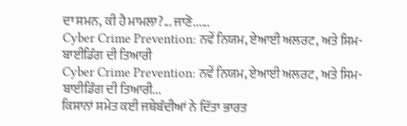ਦਾ ਸਮਨ, ਕੀ ਹੈ ਮਾਮਲਾ?... ਜਾਣੋ......
Cyber Crime Prevention: ਨਵੇਂ ਨਿਯਮ, ਏਆਈ ਅਲਰਟ, ਅਤੇ ਸਿਮ-ਬਾਈਡਿੰਗ ਦੀ ਤਿਆਰੀ
Cyber Crime Prevention: ਨਵੇਂ ਨਿਯਮ, ਏਆਈ ਅਲਰਟ, ਅਤੇ ਸਿਮ-ਬਾਈਡਿੰਗ ਦੀ ਤਿਆਰੀ...
ਕਿਸਾਨਾਂ ਸਮੇਤ ਕਈ ਜਥੇਬੰਦੀਆਂ ਨੇ ਦਿੱਤਾ ਭਾਰਤ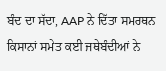ਬੰਦ ਦਾ ਸੱਦਾ, AAP ਨੇ ਦਿੱਤਾ ਸਮਰਥਨ
ਕਿਸਾਨਾਂ ਸਮੇਤ ਕਈ ਜਥੇਬੰਦੀਆਂ ਨੇ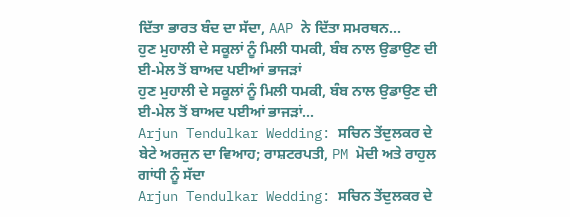ਦਿੱਤਾ ਭਾਰਤ ਬੰਦ ਦਾ ਸੱਦਾ, AAP ਨੇ ਦਿੱਤਾ ਸਮਰਥਨ...
ਹੁਣ ਮੁਹਾਲੀ ਦੇ ਸਕੂਲਾਂ ਨੂੰ ਮਿਲੀ ਧਮਕੀ, ਬੰਬ ਨਾਲ ਉਡਾਉਣ ਦੀ ਈ-ਮੇਲ ਤੋਂ ਬਾਅਦ ਪਈਆਂ ਭਾਜੜਾਂ
ਹੁਣ ਮੁਹਾਲੀ ਦੇ ਸਕੂਲਾਂ ਨੂੰ ਮਿਲੀ ਧਮਕੀ, ਬੰਬ ਨਾਲ ਉਡਾਉਣ ਦੀ ਈ-ਮੇਲ ਤੋਂ ਬਾਅਦ ਪਈਆਂ ਭਾਜੜਾਂ...
Arjun Tendulkar Wedding: ਸਚਿਨ ਤੇਂਦੁਲਕਰ ਦੇ ਬੇਟੇ ਅਰਜੁਨ ਦਾ ਵਿਆਹ; ਰਾਸ਼ਟਰਪਤੀ, PM ਮੋਦੀ ਅਤੇ ਰਾਹੁਲ ਗਾਂਧੀ ਨੂੰ ਸੱਦਾ
Arjun Tendulkar Wedding: ਸਚਿਨ ਤੇਂਦੁਲਕਰ ਦੇ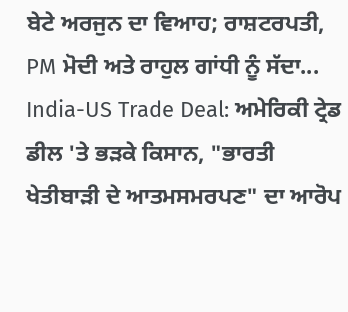ਬੇਟੇ ਅਰਜੁਨ ਦਾ ਵਿਆਹ; ਰਾਸ਼ਟਰਪਤੀ, PM ਮੋਦੀ ਅਤੇ ਰਾਹੁਲ ਗਾਂਧੀ ਨੂੰ ਸੱਦਾ...
India-US Trade Deal: ਅਮੇਰਿਕੀ ਟ੍ਰੇਡ ਡੀਲ 'ਤੇ ਭੜਕੇ ਕਿਸਾਨ, "ਭਾਰਤੀ ਖੇਤੀਬਾੜੀ ਦੇ ਆਤਮਸਮਰਪਣ" ਦਾ ਆਰੋਪ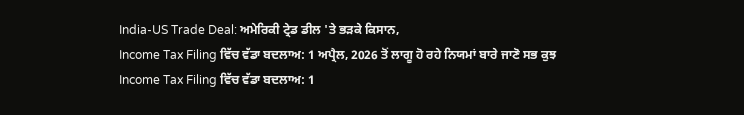India-US Trade Deal: ਅਮੇਰਿਕੀ ਟ੍ਰੇਡ ਡੀਲ 'ਤੇ ਭੜਕੇ ਕਿਸਾਨ,
Income Tax Filing ਵਿੱਚ ਵੱਡਾ ਬਦਲਾਅ: 1 ਅਪ੍ਰੈਲ, 2026 ਤੋਂ ਲਾਗੂ ਹੋ ਰਹੇ ਨਿਯਮਾਂ ਬਾਰੇ ਜਾਣੋ ਸਭ ਕੁਝ
Income Tax Filing ਵਿੱਚ ਵੱਡਾ ਬਦਲਾਅ: 1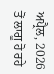ਅਪ੍ਰੈਲ, 2026 ਤੋਂ ਲਾਗੂ ਹੋ ਰਹੇ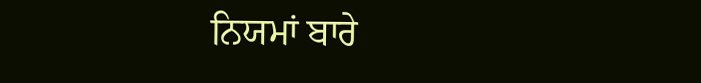ਨਿਯਮਾਂ ਬਾਰੇ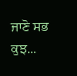ਜਾਣੋ ਸਭ ਕੁਝ...